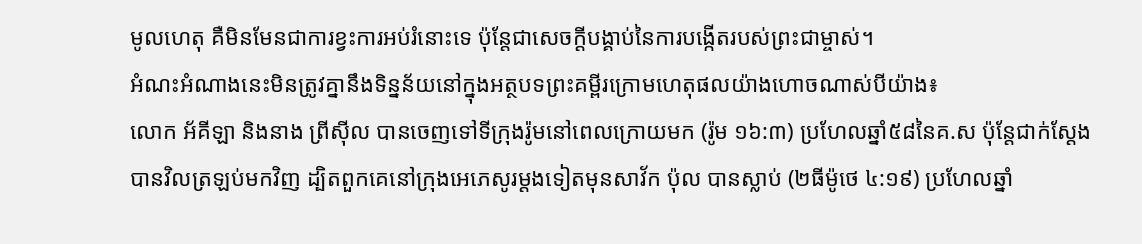មូលហេតុ គឺមិនមែនជាការខ្វះការអប់រំនោះទេ ប៉ុន្តែជាសេចក្ដីបង្គាប់នៃការបង្កើតរបស់ព្រះជាម្ចាស់។
អំណះអំណាងនេះមិនត្រូវគ្នានឹងទិន្នន័យនៅក្នុងអត្ថបទព្រះគម្ពីរក្រោមហេតុផលយ៉ាងហោចណាស់បីយ៉ាង៖
លោក អ័គីឡា និងនាង ព្រីស៊ីល បានចេញទៅទីក្រុងរ៉ូមនៅពេលក្រោយមក (រ៉ូម ១៦:៣) ប្រហែលឆ្នាំ៥៨នៃគ.ស ប៉ុន្តែជាក់ស្ដែងបានវិលត្រឡប់មកវិញ ដ្បិតពួកគេនៅក្រុងអេភេសូរម្ដងទៀតមុនសាវ័ក ប៉ុល បានស្លាប់ (២ធីម៉ូថេ ៤:១៩) ប្រហែលឆ្នាំ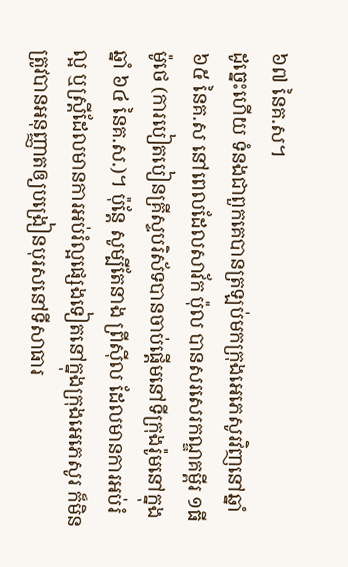៦៧ នៃគ.ស។
ដូច្នេះហើយ ទំនងជាពួកគេបានត្រឡប់មកក្រុងអេភេសូរវិញនៅឆ្នាំ ៦៥ នៃគ.ស នៅពេលដែលសាវ័ក ប៉ុល បានសរសេរកណ្ឌគម្ពីរ ១ធីម៉ូថេ (ការបៀតបៀនគ្រីស្ទបរិស័ទបានចាប់ផ្ដើមនៅទីក្រុងរ៉ូមនៅក្នុងឆ្នាំ ៦៤ នៃគ.ស.)។ ប៉ុន្តែ សូម្បីតែនាង ព្រីស៊ីល ដែលមានការអប់រំល្អ ឬស្ត្រីដែលមានការអប់រំល្អផ្សេងទៀតនៅក្នុងក្រុងអេភេសូរ ក៏មិនត្រូវបានអនុញ្ញាតឲ្យបង្រៀនបុរសនៅទីសាធារ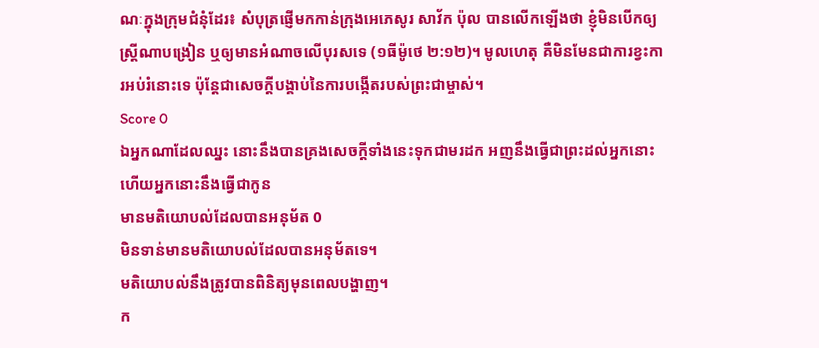ណៈក្នុងក្រុមជំនុំដែរ៖ សំបុត្រផ្ញើមកកាន់ក្រុងអេភេសូរ សាវ័ក ប៉ុល បានលើកឡើងថា ខ្ញុំមិនបើកឲ្យស្ត្រីណាបង្រៀន ឬឲ្យមានអំណាចលើបុរសទេ (១ធីម៉ូថេ ២:១២)។ មូលហេតុ គឺមិនមែនជាការខ្វះការអប់រំនោះទេ ប៉ុន្តែជាសេចក្ដីបង្គាប់នៃការបង្កើតរបស់ព្រះជាម្ចាស់។
Score 0
ឯអ្នកណាដែលឈ្នះ នោះនឹងបានគ្រងសេចក្ដីទាំងនេះទុកជាមរដក អញនឹងធ្វើជាព្រះដល់អ្នកនោះ ហើយអ្នកនោះនឹងធ្វើជាកូន
មានមតិយោបល់ដែលបានអនុម័ត 0
មិនទាន់មានមតិយោបល់ដែលបានអនុម័តទេ។
មតិយោបល់នឹងត្រូវបានពិនិត្យមុនពេលបង្ហាញ។
ក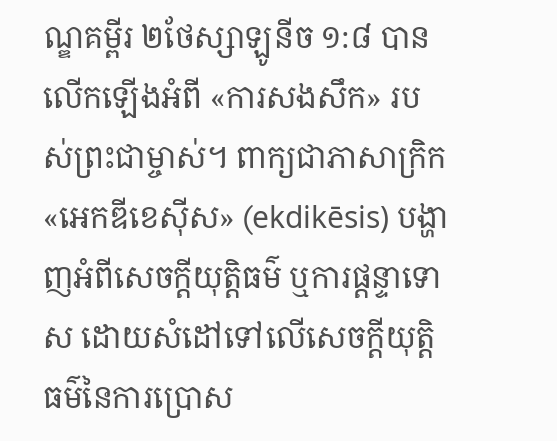ណ្ឌគម្ពីរ ២ថែស្សាឡូនីច ១:៨ បានលើកឡើងអំពី «ការសងសឹក» របស់ព្រះជាម្ចាស់។ ពាក្យជាភាសាក្រិក «អេកឌីខេស៊ីស» (ekdikēsis) បង្ហាញអំពីសេចក្ដីយុត្តិធម៌ ឬការផ្ដន្ទាទោស ដោយសំដៅទៅលើសេចក្ដីយុត្តិធម៌នៃការប្រោស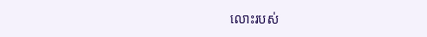លោះរបស់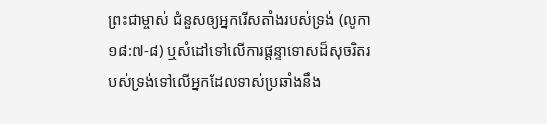ព្រះជាម្ចាស់ ជំនួសឲ្យអ្នករើសតាំងរបស់ទ្រង់ (លូកា ១៨:៧-៨) ឬសំដៅទៅលើការផ្ដន្ទាទោសដ៏សុចរិតរបស់ទ្រង់ទៅលើអ្នកដែលទាស់ប្រឆាំងនឹង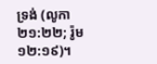ទ្រង់ (លូកា ២១:២២; រ៉ូម ១២:១៩)។